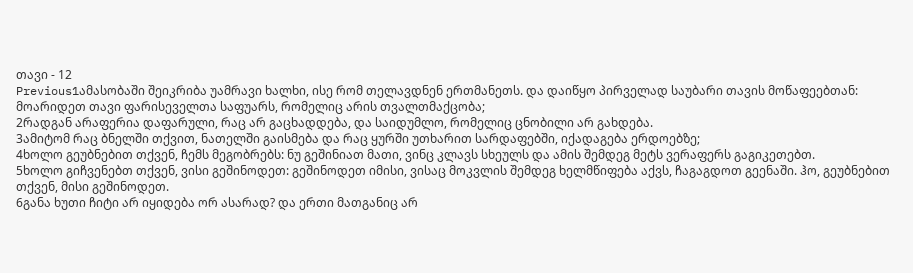თავი - 12
Previous1ამასობაში შეიკრიბა უამრავი ხალხი, ისე რომ თელავდნენ ერთმანეთს. და დაიწყო პირველად საუბარი თავის მოწაფეებთან: მოარიდეთ თავი ფარისეველთა საფუარს, რომელიც არის თვალთმაქცობა;
2რადგან არაფერია დაფარული, რაც არ გაცხადდება, და საიდუმლო, რომელიც ცნობილი არ გახდება.
3ამიტომ რაც ბნელში თქვით, ნათელში გაისმება და რაც ყურში უთხარით სარდაფებში, იქადაგება ერდოებზე;
4ხოლო გეუბნებით თქვენ, ჩემს მეგობრებს: ნუ გეშინიათ მათი, ვინც კლავს სხეულს და ამის შემდეგ მეტს ვერაფერს გაგიკეთებთ.
5ხოლო გიჩვენებთ თქვენ, ვისი გეშინოდეთ: გეშინოდეთ იმისი, ვისაც მოკვლის შემდეგ ხელმწიფება აქვს, ჩაგაგდოთ გეენაში. ჰო, გეუბნებით თქვენ, მისი გეშინოდეთ.
6განა ხუთი ჩიტი არ იყიდება ორ ასარად? და ერთი მათგანიც არ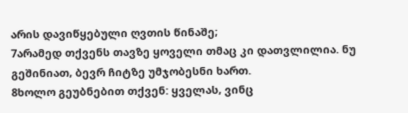არის დავიწყებული ღვთის წინაშე;
7არამედ თქვენს თავზე ყოველი თმაც კი დათვლილია. ნუ გეშინიათ, ბევრ ჩიტზე უმჯობესნი ხართ.
8ხოლო გეუბნებით თქვენ: ყველას, ვინც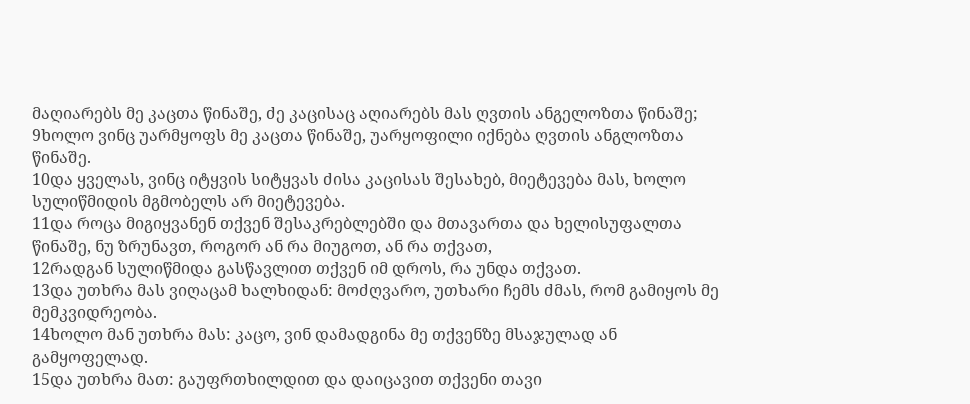მაღიარებს მე კაცთა წინაშე, ძე კაცისაც აღიარებს მას ღვთის ანგელოზთა წინაშე;
9ხოლო ვინც უარმყოფს მე კაცთა წინაშე, უარყოფილი იქნება ღვთის ანგლოზთა წინაშე.
10და ყველას, ვინც იტყვის სიტყვას ძისა კაცისას შესახებ, მიეტევება მას, ხოლო სულიწმიდის მგმობელს არ მიეტევება.
11და როცა მიგიყვანენ თქვენ შესაკრებლებში და მთავართა და ხელისუფალთა წინაშე, ნუ ზრუნავთ, როგორ ან რა მიუგოთ, ან რა თქვათ,
12რადგან სულიწმიდა გასწავლით თქვენ იმ დროს, რა უნდა თქვათ.
13და უთხრა მას ვიღაცამ ხალხიდან: მოძღვარო, უთხარი ჩემს ძმას, რომ გამიყოს მე მემკვიდრეობა.
14ხოლო მან უთხრა მას: კაცო, ვინ დამადგინა მე თქვენზე მსაჯულად ან გამყოფელად.
15და უთხრა მათ: გაუფრთხილდით და დაიცავით თქვენი თავი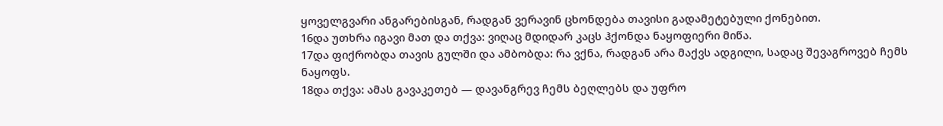ყოველგვარი ანგარებისგან, რადგან ვერავინ ცხონდება თავისი გადამეტებული ქონებით.
16და უთხრა იგავი მათ და თქვა: ვიღაც მდიდარ კაცს ჰქონდა ნაყოფიერი მიწა.
17და ფიქრობდა თავის გულში და ამბობდა: რა ვქნა, რადგან არა მაქვს ადგილი, სადაც შევაგროვებ ჩემს ნაყოფს.
18და თქვა: ამას გავაკეთებ — დავანგრევ ჩემს ბეღლებს და უფრო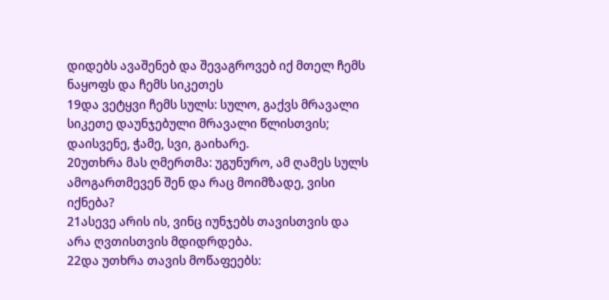დიდებს ავაშენებ და შევაგროვებ იქ მთელ ჩემს ნაყოფს და ჩემს სიკეთეს
19და ვეტყვი ჩემს სულს: სულო, გაქვს მრავალი სიკეთე დაუნჯებული მრავალი წლისთვის; დაისვენე, ჭამე, სვი, გაიხარე.
20უთხრა მას ღმერთმა: უგუნურო, ამ ღამეს სულს ამოგართმევენ შენ და რაც მოიმზადე, ვისი იქნება?
21ასევე არის ის, ვინც იუნჯებს თავისთვის და არა ღვთისთვის მდიდრდება.
22და უთხრა თავის მოწაფეებს: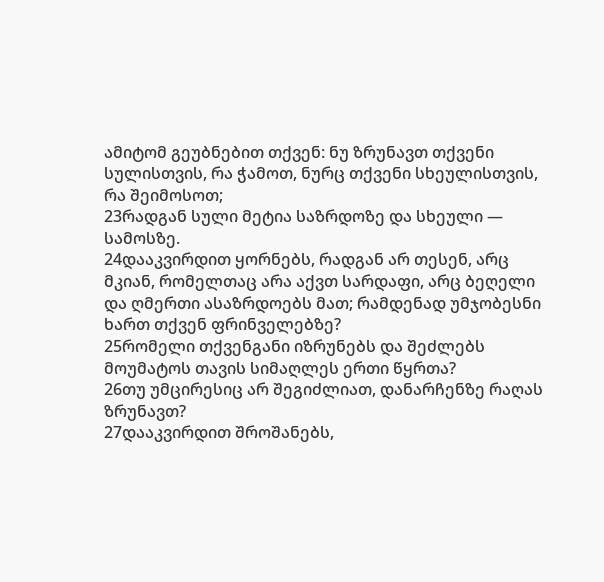ამიტომ გეუბნებით თქვენ: ნუ ზრუნავთ თქვენი სულისთვის, რა ჭამოთ, ნურც თქვენი სხეულისთვის, რა შეიმოსოთ;
23რადგან სული მეტია საზრდოზე და სხეული — სამოსზე.
24დააკვირდით ყორნებს, რადგან არ თესენ, არც მკიან, რომელთაც არა აქვთ სარდაფი, არც ბეღელი და ღმერთი ასაზრდოებს მათ; რამდენად უმჯობესნი ხართ თქვენ ფრინველებზე?
25რომელი თქვენგანი იზრუნებს და შეძლებს მოუმატოს თავის სიმაღლეს ერთი წყრთა?
26თუ უმცირესიც არ შეგიძლიათ, დანარჩენზე რაღას ზრუნავთ?
27დააკვირდით შროშანებს,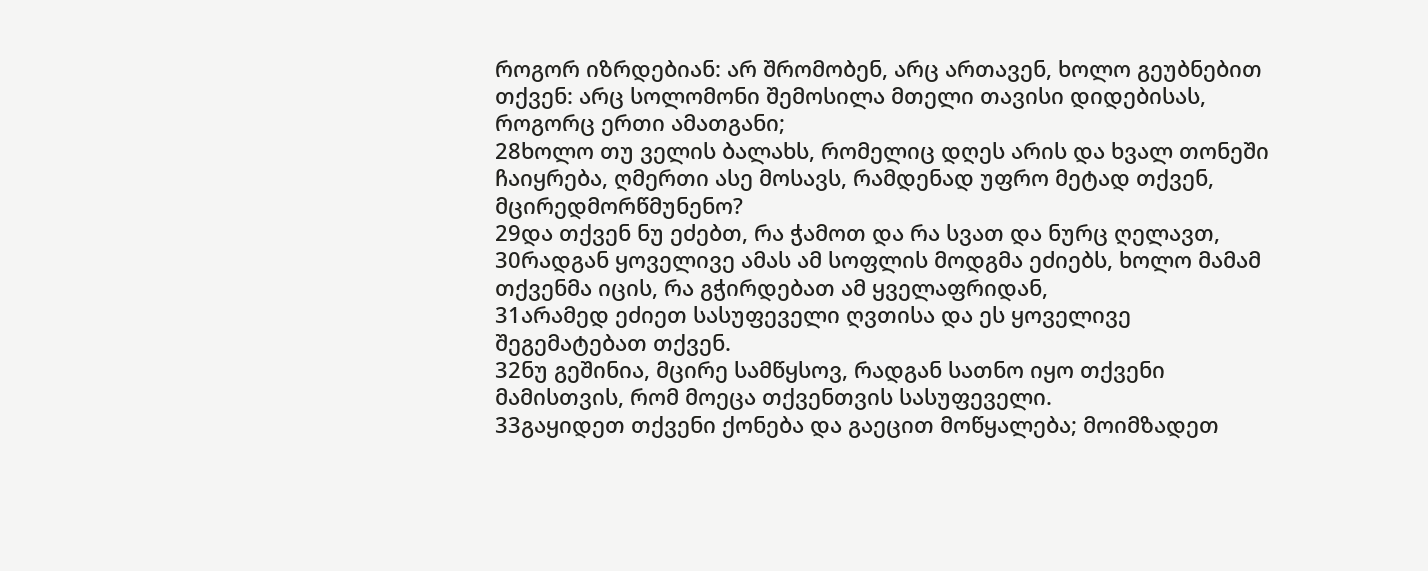როგორ იზრდებიან: არ შრომობენ, არც ართავენ, ხოლო გეუბნებით თქვენ: არც სოლომონი შემოსილა მთელი თავისი დიდებისას, როგორც ერთი ამათგანი;
28ხოლო თუ ველის ბალახს, რომელიც დღეს არის და ხვალ თონეში ჩაიყრება, ღმერთი ასე მოსავს, რამდენად უფრო მეტად თქვენ, მცირედმორწმუნენო?
29და თქვენ ნუ ეძებთ, რა ჭამოთ და რა სვათ და ნურც ღელავთ,
30რადგან ყოველივე ამას ამ სოფლის მოდგმა ეძიებს, ხოლო მამამ თქვენმა იცის, რა გჭირდებათ ამ ყველაფრიდან,
31არამედ ეძიეთ სასუფეველი ღვთისა და ეს ყოველივე შეგემატებათ თქვენ.
32ნუ გეშინია, მცირე სამწყსოვ, რადგან სათნო იყო თქვენი მამისთვის, რომ მოეცა თქვენთვის სასუფეველი.
33გაყიდეთ თქვენი ქონება და გაეცით მოწყალება; მოიმზადეთ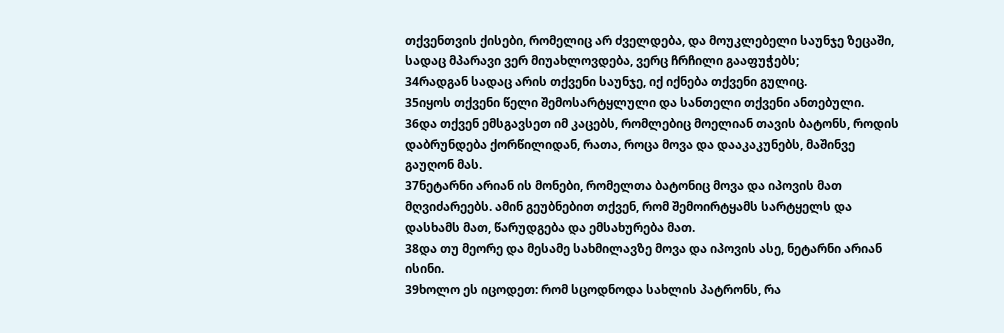თქვენთვის ქისები, რომელიც არ ძველდება, და მოუკლებელი საუნჯე ზეცაში, სადაც მპარავი ვერ მიუახლოვდება, ვერც ჩრჩილი გააფუჭებს;
34რადგან სადაც არის თქვენი საუნჯე, იქ იქნება თქვენი გულიც.
35იყოს თქვენი წელი შემოსარტყლული და სანთელი თქვენი ანთებული.
36და თქვენ ემსგავსეთ იმ კაცებს, რომლებიც მოელიან თავის ბატონს, როდის დაბრუნდება ქორწილიდან, რათა, როცა მოვა და დააკაკუნებს, მაშინვე გაუღონ მას.
37ნეტარნი არიან ის მონები, რომელთა ბატონიც მოვა და იპოვის მათ მღვიძარეებს. ამინ გეუბნებით თქვენ, რომ შემოირტყამს სარტყელს და დასხამს მათ, წარუდგება და ემსახურება მათ.
38და თუ მეორე და მესამე სახმილავზე მოვა და იპოვის ასე, ნეტარნი არიან ისინი.
39ხოლო ეს იცოდეთ: რომ სცოდნოდა სახლის პატრონს, რა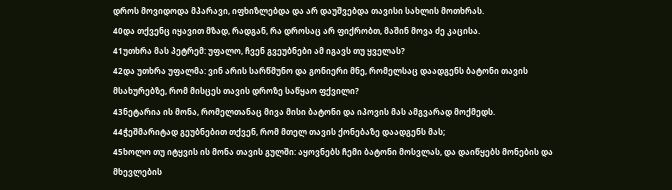დროს მოვიდოდა მპარავი, იფხიზლებდა და არ დაუშვებდა თავისი სახლის მოთხრას.
40და თქვენც იყავით მზად, რადგან, რა დროსაც არ ფიქრობთ, მაშინ მოვა ძე კაცისა.
41უთხრა მას პეტრემ: უფალო, ჩვენ გვეუბნები ამ იგავს თუ ყველას?
42და უთხრა უფალმა: ვინ არის სარწმუნო და გონიერი მნე, რომელსაც დაადგენს ბატონი თავის მსახურებზე, რომ მისცეს თავის დროზე საწყაო ფქვილი?
43ნეტარია ის მონა, რომელთანაც მივა მისი ბატონი და იპოვის მას ამგვარად მოქმედს.
44ჭეშმარიტად გეუბნებით თქვენ, რომ მთელ თავის ქონებაზე დაადგენს მას;
45ხოლო თუ იტყვის ის მონა თავის გულში: აყოვნებს ჩემი ბატონი მოსვლას, და დაიწყებს მონების და მხევლების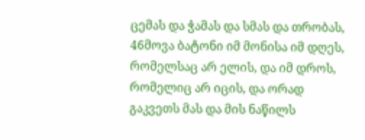ცემას და ჭამას და სმას და თრობას,
46მოვა ბატონი იმ მონისა იმ დღეს, რომელსაც არ ელის, და იმ დროს, რომელიც არ იცის, და ორად გაკვეთს მას და მის ნაწილს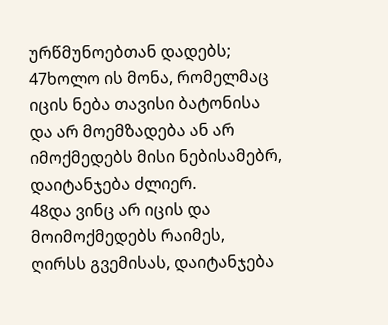ურწმუნოებთან დადებს;
47ხოლო ის მონა, რომელმაც იცის ნება თავისი ბატონისა და არ მოემზადება ან არ იმოქმედებს მისი ნებისამებრ, დაიტანჯება ძლიერ.
48და ვინც არ იცის და მოიმოქმედებს რაიმეს, ღირსს გვემისას, დაიტანჯება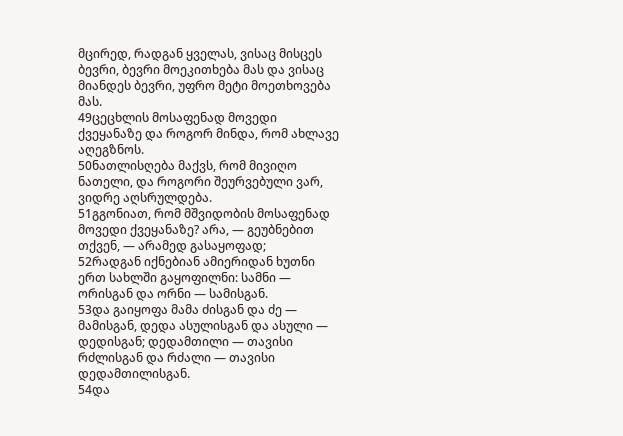მცირედ, რადგან ყველას, ვისაც მისცეს ბევრი, ბევრი მოეკითხება მას და ვისაც მიანდეს ბევრი, უფრო მეტი მოეთხოვება მას.
49ცეცხლის მოსაფენად მოვედი ქვეყანაზე და როგორ მინდა, რომ ახლავე აღეგზნოს.
50ნათლისღება მაქვს, რომ მივიღო ნათელი, და როგორი შეურვებული ვარ, ვიდრე აღსრულდება.
51გგონიათ, რომ მშვიდობის მოსაფენად მოვედი ქვეყანაზე? არა, — გეუბნებით თქვენ, — არამედ გასაყოფად;
52რადგან იქნებიან ამიერიდან ხუთნი ერთ სახლში გაყოფილნი: სამნი — ორისგან და ორნი — სამისგან.
53და გაიყოფა მამა ძისგან და ძე — მამისგან, დედა ასულისგან და ასული — დედისგან; დედამთილი — თავისი რძლისგან და რძალი — თავისი დედამთილისგან.
54და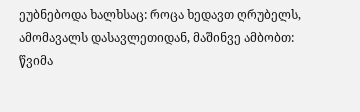ეუბნებოდა ხალხსაც: როცა ხედავთ ღრუბელს, ამომავალს დასავლეთიდან, მაშინვე ამბობთ: წვიმა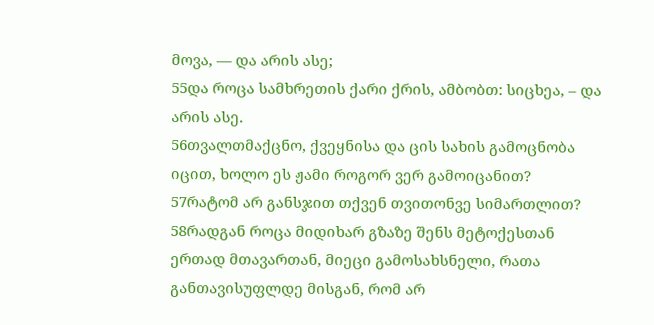მოვა, — და არის ასე;
55და როცა სამხრეთის ქარი ქრის, ამბობთ: სიცხეა, – და არის ასე.
56თვალთმაქცნო, ქვეყნისა და ცის სახის გამოცნობა იცით, ხოლო ეს ჟამი როგორ ვერ გამოიცანით?
57რატომ არ განსჯით თქვენ თვითონვე სიმართლით?
58რადგან როცა მიდიხარ გზაზე შენს მეტოქესთან ერთად მთავართან, მიეცი გამოსახსნელი, რათა განთავისუფლდე მისგან, რომ არ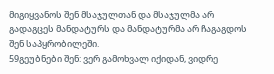მიგიყვანოს შენ მსაჯულთან და მსაჯულმა არ გადაგცეს მანდატურს და მანდატურმა არ ჩაგაგდოს შენ საპყრობილეში.
59გეუბნები შენ: ვერ გამოხვალ იქიდან, ვიდრე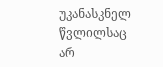უკანასკნელ წვლილსაც არ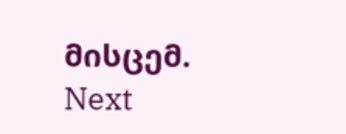მისცემ.
Next